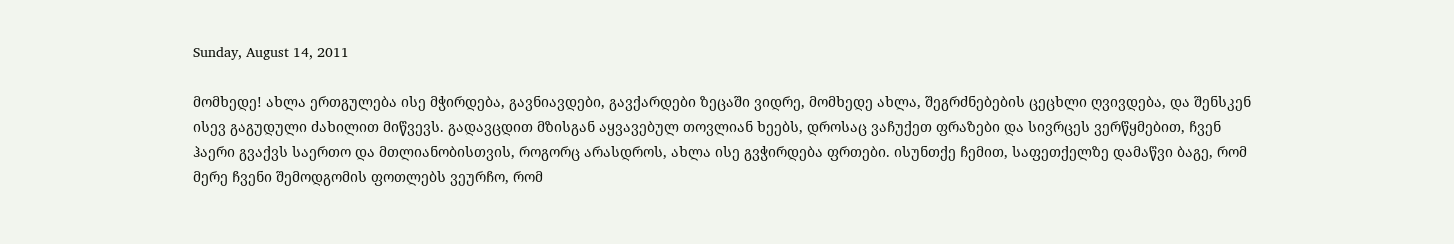Sunday, August 14, 2011

მომხედე! ახლა ერთგულება ისე მჭირდება, გავნიავდები, გავქარდები ზეცაში ვიდრე, მომხედე ახლა, შეგრძნებების ცეცხლი ღვივდება, და შენსკენ ისევ გაგუდული ძახილით მიწვევს. გადავცდით მზისგან აყვავებულ თოვლიან ხეებს, დროსაც ვაჩუქეთ ფრაზები და სივრცეს ვერწყმებით, ჩვენ ჰაერი გვაქვს საერთო და მთლიანობისთვის, როგორც არასდროს, ახლა ისე გვჭირდება ფრთები. ისუნთქე ჩემით, საფეთქელზე დამაწვი ბაგე, რომ მერე ჩვენი შემოდგომის ფოთლებს ვეურჩო, რომ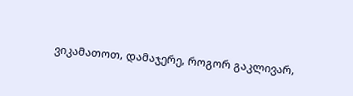ვიკამათოთ, დამაჯერე, როგორ გაკლივარ,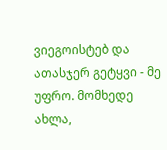ვიეგოისტებ და ათასჯერ გეტყვი - მე უფრო. მომხედე ახლა,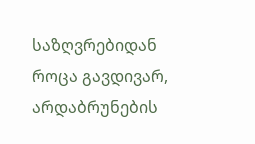საზღვრებიდან როცა გავდივარ, არდაბრუნების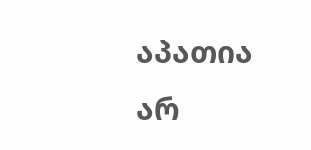აპათია არ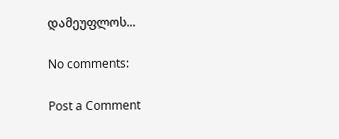დამეუფლოს...

No comments:

Post a Comment